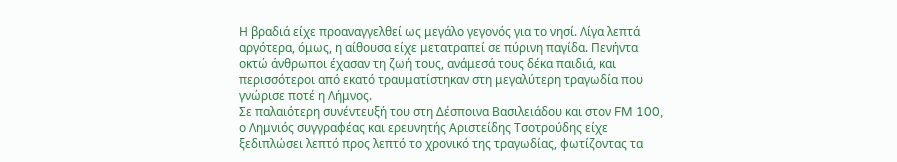Η βραδιά είχε προαναγγελθεί ως μεγάλο γεγονός για το νησί. Λίγα λεπτά αργότερα, όμως, η αίθουσα είχε μετατραπεί σε πύρινη παγίδα. Πενήντα οκτώ άνθρωποι έχασαν τη ζωή τους, ανάμεσά τους δέκα παιδιά, και περισσότεροι από εκατό τραυματίστηκαν στη μεγαλύτερη τραγωδία που γνώρισε ποτέ η Λήμνος.
Σε παλαιότερη συνέντευξή του στη Δέσποινα Βασιλειάδου και στον FM 100, ο Λημνιός συγγραφέας και ερευνητής Αριστείδης Τσοτρούδης είχε ξεδιπλώσει λεπτό προς λεπτό το χρονικό της τραγωδίας, φωτίζοντας τα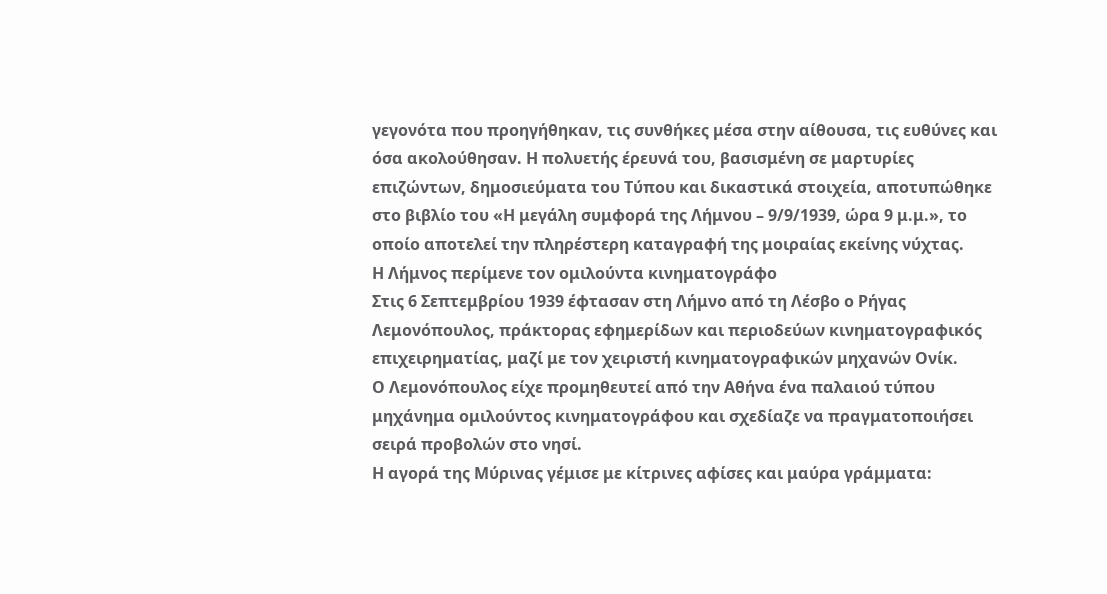γεγονότα που προηγήθηκαν, τις συνθήκες μέσα στην αίθουσα, τις ευθύνες και όσα ακολούθησαν. Η πολυετής έρευνά του, βασισμένη σε μαρτυρίες επιζώντων, δημοσιεύματα του Τύπου και δικαστικά στοιχεία, αποτυπώθηκε στο βιβλίο του «Η μεγάλη συμφορά της Λήμνου – 9/9/1939, ώρα 9 μ.μ.», το οποίο αποτελεί την πληρέστερη καταγραφή της μοιραίας εκείνης νύχτας.
Η Λήμνος περίμενε τον ομιλούντα κινηματογράφο
Στις 6 Σεπτεμβρίου 1939 έφτασαν στη Λήμνο από τη Λέσβο ο Ρήγας Λεμονόπουλος, πράκτορας εφημερίδων και περιοδεύων κινηματογραφικός επιχειρηματίας, μαζί με τον χειριστή κινηματογραφικών μηχανών Ονίκ.
Ο Λεμονόπουλος είχε προμηθευτεί από την Αθήνα ένα παλαιού τύπου μηχάνημα ομιλούντος κινηματογράφου και σχεδίαζε να πραγματοποιήσει σειρά προβολών στο νησί.
Η αγορά της Μύρινας γέμισε με κίτρινες αφίσες και μαύρα γράμματα: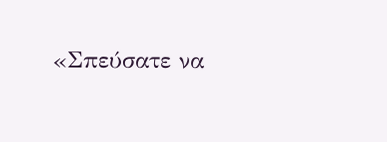«Σπεύσατε να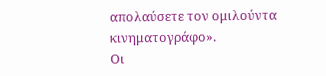απολαύσετε τον ομιλούντα κινηματογράφο».
Οι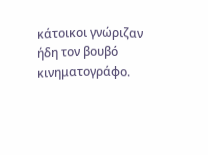κάτοικοι γνώριζαν ήδη τον βουβό κινηματογράφο.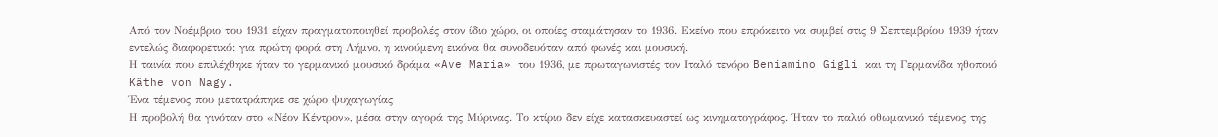Από τον Νοέμβριο του 1931 είχαν πραγματοποιηθεί προβολές στον ίδιο χώρο, οι οποίες σταμάτησαν το 1936. Εκείνο που επρόκειτο να συμβεί στις 9 Σεπτεμβρίου 1939 ήταν εντελώς διαφορετικό: για πρώτη φορά στη Λήμνο, η κινούμενη εικόνα θα συνοδευόταν από φωνές και μουσική.
Η ταινία που επιλέχθηκε ήταν το γερμανικό μουσικό δράμα «Ave Maria» του 1936, με πρωταγωνιστές τον Ιταλό τενόρο Beniamino Gigli και τη Γερμανίδα ηθοποιό Käthe von Nagy.
Ένα τέμενος που μετατράπηκε σε χώρο ψυχαγωγίας
Η προβολή θα γινόταν στο «Νέον Κέντρον», μέσα στην αγορά της Μύρινας. Το κτίριο δεν είχε κατασκευαστεί ως κινηματογράφος. Ήταν το παλιό οθωμανικό τέμενος της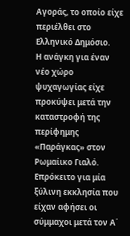Αγοράς, το οποίο είχε περιέλθει στο Ελληνικό Δημόσιο.
Η ανάγκη για έναν νέο χώρο ψυχαγωγίας είχε προκύψει μετά την καταστροφή της περίφημης «Παράγκας» στον Ρωμαίικο Γιαλό. Επρόκειτο για μία ξύλινη εκκλησία που είχαν αφήσει οι σύμμαχοι μετά τον Α΄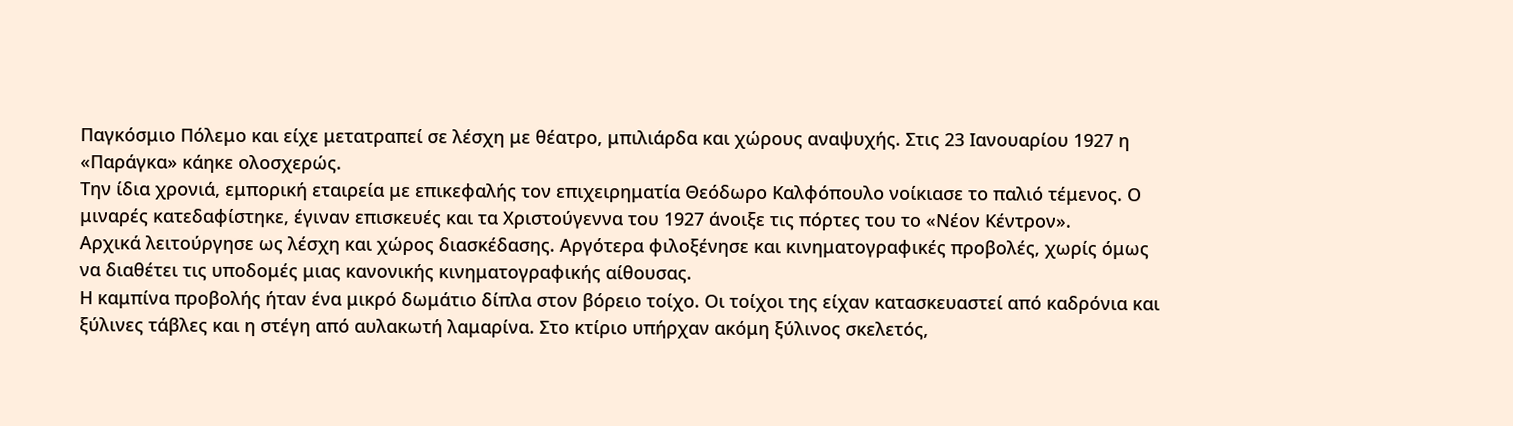Παγκόσμιο Πόλεμο και είχε μετατραπεί σε λέσχη με θέατρο, μπιλιάρδα και χώρους αναψυχής. Στις 23 Ιανουαρίου 1927 η «Παράγκα» κάηκε ολοσχερώς.
Την ίδια χρονιά, εμπορική εταιρεία με επικεφαλής τον επιχειρηματία Θεόδωρο Καλφόπουλο νοίκιασε το παλιό τέμενος. Ο μιναρές κατεδαφίστηκε, έγιναν επισκευές και τα Χριστούγεννα του 1927 άνοιξε τις πόρτες του το «Νέον Κέντρον».
Αρχικά λειτούργησε ως λέσχη και χώρος διασκέδασης. Αργότερα φιλοξένησε και κινηματογραφικές προβολές, χωρίς όμως να διαθέτει τις υποδομές μιας κανονικής κινηματογραφικής αίθουσας.
Η καμπίνα προβολής ήταν ένα μικρό δωμάτιο δίπλα στον βόρειο τοίχο. Οι τοίχοι της είχαν κατασκευαστεί από καδρόνια και ξύλινες τάβλες και η στέγη από αυλακωτή λαμαρίνα. Στο κτίριο υπήρχαν ακόμη ξύλινος σκελετός,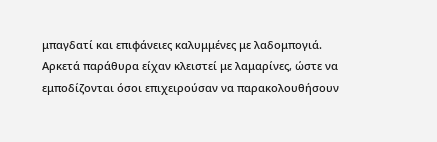μπαγδατί και επιφάνειες καλυμμένες με λαδομπογιά.
Αρκετά παράθυρα είχαν κλειστεί με λαμαρίνες, ώστε να εμποδίζονται όσοι επιχειρούσαν να παρακολουθήσουν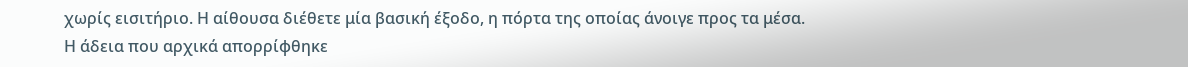χωρίς εισιτήριο. Η αίθουσα διέθετε μία βασική έξοδο, η πόρτα της οποίας άνοιγε προς τα μέσα.
Η άδεια που αρχικά απορρίφθηκε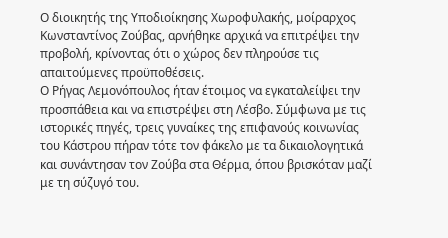Ο διοικητής της Υποδιοίκησης Χωροφυλακής, μοίραρχος Κωνσταντίνος Ζούβας, αρνήθηκε αρχικά να επιτρέψει την προβολή, κρίνοντας ότι ο χώρος δεν πληρούσε τις απαιτούμενες προϋποθέσεις.
Ο Ρήγας Λεμονόπουλος ήταν έτοιμος να εγκαταλείψει την προσπάθεια και να επιστρέψει στη Λέσβο. Σύμφωνα με τις ιστορικές πηγές, τρεις γυναίκες της επιφανούς κοινωνίας του Κάστρου πήραν τότε τον φάκελο με τα δικαιολογητικά και συνάντησαν τον Ζούβα στα Θέρμα, όπου βρισκόταν μαζί με τη σύζυγό του.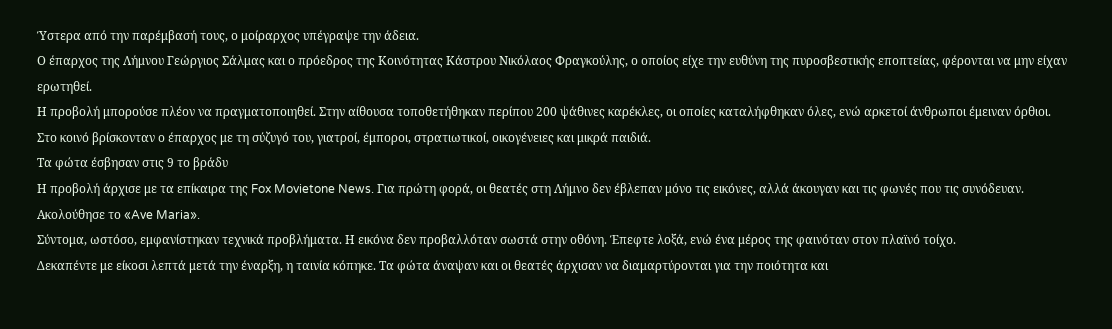Ύστερα από την παρέμβασή τους, ο μοίραρχος υπέγραψε την άδεια.
Ο έπαρχος της Λήμνου Γεώργιος Σάλμας και ο πρόεδρος της Κοινότητας Κάστρου Νικόλαος Φραγκούλης, ο οποίος είχε την ευθύνη της πυροσβεστικής εποπτείας, φέρονται να μην είχαν ερωτηθεί.
Η προβολή μπορούσε πλέον να πραγματοποιηθεί. Στην αίθουσα τοποθετήθηκαν περίπου 200 ψάθινες καρέκλες, οι οποίες καταλήφθηκαν όλες, ενώ αρκετοί άνθρωποι έμειναν όρθιοι.
Στο κοινό βρίσκονταν ο έπαρχος με τη σύζυγό του, γιατροί, έμποροι, στρατιωτικοί, οικογένειες και μικρά παιδιά.
Τα φώτα έσβησαν στις 9 το βράδυ
Η προβολή άρχισε με τα επίκαιρα της Fox Movietone News. Για πρώτη φορά, οι θεατές στη Λήμνο δεν έβλεπαν μόνο τις εικόνες, αλλά άκουγαν και τις φωνές που τις συνόδευαν.
Ακολούθησε το «Ave Maria».
Σύντομα, ωστόσο, εμφανίστηκαν τεχνικά προβλήματα. Η εικόνα δεν προβαλλόταν σωστά στην οθόνη. Έπεφτε λοξά, ενώ ένα μέρος της φαινόταν στον πλαϊνό τοίχο.
Δεκαπέντε με είκοσι λεπτά μετά την έναρξη, η ταινία κόπηκε. Τα φώτα άναψαν και οι θεατές άρχισαν να διαμαρτύρονται για την ποιότητα και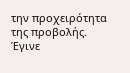την προχειρότητα της προβολής.
Έγινε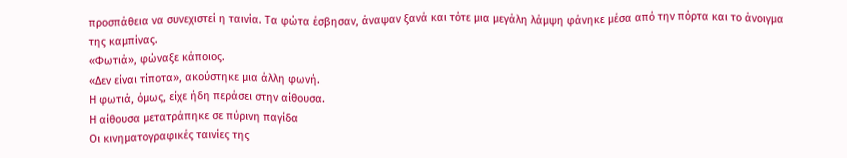προσπάθεια να συνεχιστεί η ταινία. Τα φώτα έσβησαν, άναψαν ξανά και τότε μια μεγάλη λάμψη φάνηκε μέσα από την πόρτα και το άνοιγμα της καμπίνας.
«Φωτιά», φώναξε κάποιος.
«Δεν είναι τίποτα», ακούστηκε μια άλλη φωνή.
Η φωτιά, όμως, είχε ήδη περάσει στην αίθουσα.
Η αίθουσα μετατράπηκε σε πύρινη παγίδα
Οι κινηματογραφικές ταινίες της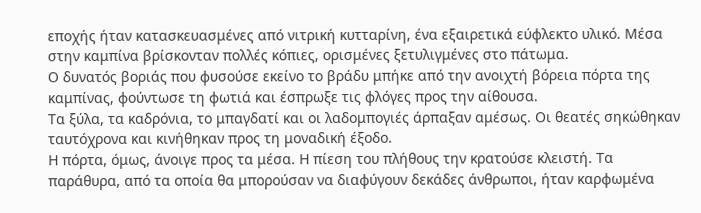εποχής ήταν κατασκευασμένες από νιτρική κυτταρίνη, ένα εξαιρετικά εύφλεκτο υλικό. Μέσα στην καμπίνα βρίσκονταν πολλές κόπιες, ορισμένες ξετυλιγμένες στο πάτωμα.
Ο δυνατός βοριάς που φυσούσε εκείνο το βράδυ μπήκε από την ανοιχτή βόρεια πόρτα της καμπίνας, φούντωσε τη φωτιά και έσπρωξε τις φλόγες προς την αίθουσα.
Τα ξύλα, τα καδρόνια, το μπαγδατί και οι λαδομπογιές άρπαξαν αμέσως. Οι θεατές σηκώθηκαν ταυτόχρονα και κινήθηκαν προς τη μοναδική έξοδο.
Η πόρτα, όμως, άνοιγε προς τα μέσα. Η πίεση του πλήθους την κρατούσε κλειστή. Τα παράθυρα, από τα οποία θα μπορούσαν να διαφύγουν δεκάδες άνθρωποι, ήταν καρφωμένα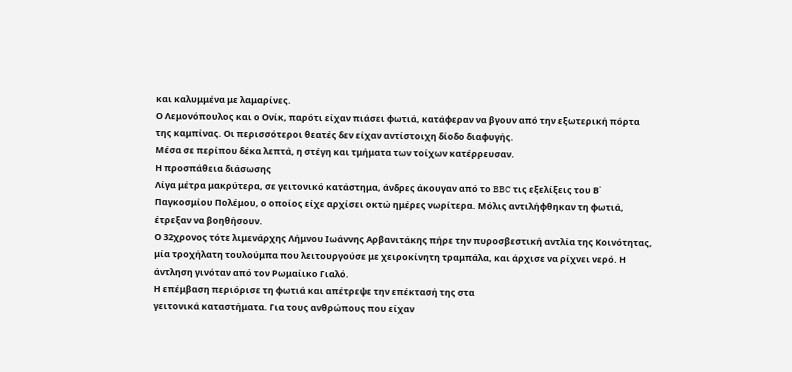και καλυμμένα με λαμαρίνες.
Ο Λεμονόπουλος και ο Ονίκ, παρότι είχαν πιάσει φωτιά, κατάφεραν να βγουν από την εξωτερική πόρτα της καμπίνας. Οι περισσότεροι θεατές δεν είχαν αντίστοιχη δίοδο διαφυγής.
Μέσα σε περίπου δέκα λεπτά, η στέγη και τμήματα των τοίχων κατέρρευσαν.
Η προσπάθεια διάσωσης
Λίγα μέτρα μακρύτερα, σε γειτονικό κατάστημα, άνδρες άκουγαν από το BBC τις εξελίξεις του Β΄ Παγκοσμίου Πολέμου, ο οποίος είχε αρχίσει οκτώ ημέρες νωρίτερα. Μόλις αντιλήφθηκαν τη φωτιά, έτρεξαν να βοηθήσουν.
Ο 32χρονος τότε λιμενάρχης Λήμνου Ιωάννης Αρβανιτάκης πήρε την πυροσβεστική αντλία της Κοινότητας, μία τροχήλατη τουλούμπα που λειτουργούσε με χειροκίνητη τραμπάλα, και άρχισε να ρίχνει νερό. Η άντληση γινόταν από τον Ρωμαίικο Γιαλό.
Η επέμβαση περιόρισε τη φωτιά και απέτρεψε την επέκτασή της στα
γειτονικά καταστήματα. Για τους ανθρώπους που είχαν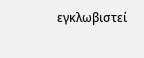εγκλωβιστεί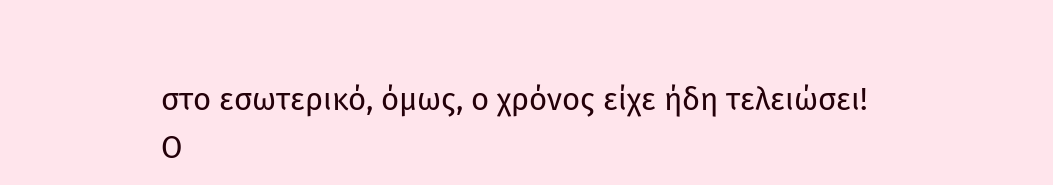στο εσωτερικό, όμως, ο χρόνος είχε ήδη τελειώσει!
Ο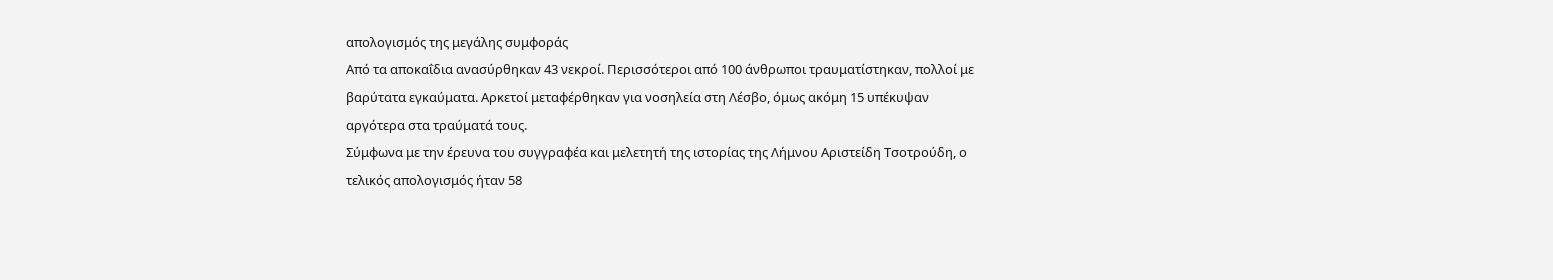απολογισμός της μεγάλης συμφοράς
Από τα αποκαΐδια ανασύρθηκαν 43 νεκροί. Περισσότεροι από 100 άνθρωποι τραυματίστηκαν, πολλοί με βαρύτατα εγκαύματα. Αρκετοί μεταφέρθηκαν για νοσηλεία στη Λέσβο, όμως ακόμη 15 υπέκυψαν αργότερα στα τραύματά τους.
Σύμφωνα με την έρευνα του συγγραφέα και μελετητή της ιστορίας της Λήμνου Αριστείδη Τσοτρούδη, ο τελικός απολογισμός ήταν 58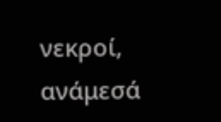νεκροί, ανάμεσά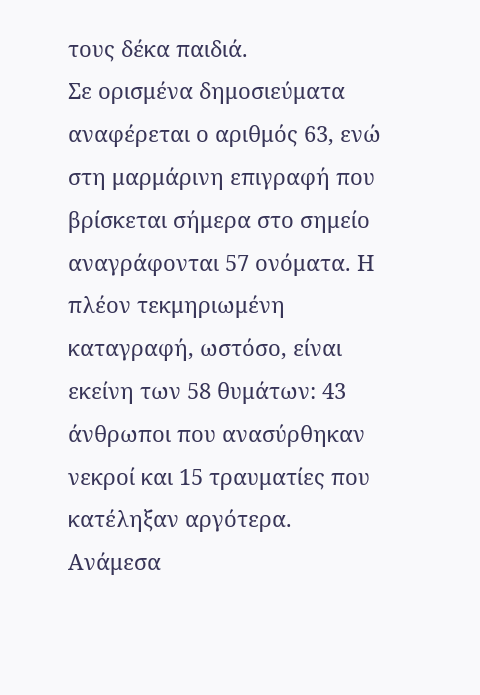τους δέκα παιδιά.
Σε ορισμένα δημοσιεύματα αναφέρεται ο αριθμός 63, ενώ στη μαρμάρινη επιγραφή που βρίσκεται σήμερα στο σημείο αναγράφονται 57 ονόματα. Η πλέον τεκμηριωμένη καταγραφή, ωστόσο, είναι εκείνη των 58 θυμάτων: 43 άνθρωποι που ανασύρθηκαν νεκροί και 15 τραυματίες που κατέληξαν αργότερα.
Ανάμεσα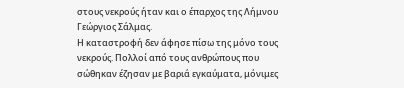στους νεκρούς ήταν και ο έπαρχος της Λήμνου Γεώργιος Σάλμας.
Η καταστροφή δεν άφησε πίσω της μόνο τους νεκρούς. Πολλοί από τους ανθρώπους που σώθηκαν έζησαν με βαριά εγκαύματα, μόνιμες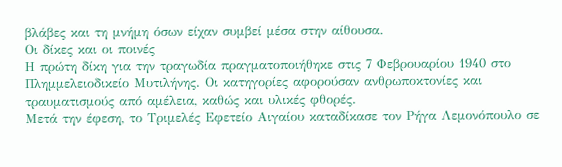βλάβες και τη μνήμη όσων είχαν συμβεί μέσα στην αίθουσα.
Οι δίκες και οι ποινές
Η πρώτη δίκη για την τραγωδία πραγματοποιήθηκε στις 7 Φεβρουαρίου 1940 στο Πλημμελειοδικείο Μυτιλήνης. Οι κατηγορίες αφορούσαν ανθρωποκτονίες και τραυματισμούς από αμέλεια, καθώς και υλικές φθορές.
Μετά την έφεση, το Τριμελές Εφετείο Αιγαίου καταδίκασε τον Ρήγα Λεμονόπουλο σε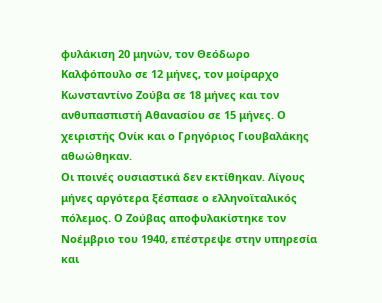φυλάκιση 20 μηνών, τον Θεόδωρο Καλφόπουλο σε 12 μήνες, τον μοίραρχο Κωνσταντίνο Ζούβα σε 18 μήνες και τον ανθυπασπιστή Αθανασίου σε 15 μήνες. Ο χειριστής Ονίκ και ο Γρηγόριος Γιουβαλάκης αθωώθηκαν.
Οι ποινές ουσιαστικά δεν εκτίθηκαν. Λίγους μήνες αργότερα ξέσπασε ο ελληνοϊταλικός πόλεμος. Ο Ζούβας αποφυλακίστηκε τον Νοέμβριο του 1940, επέστρεψε στην υπηρεσία και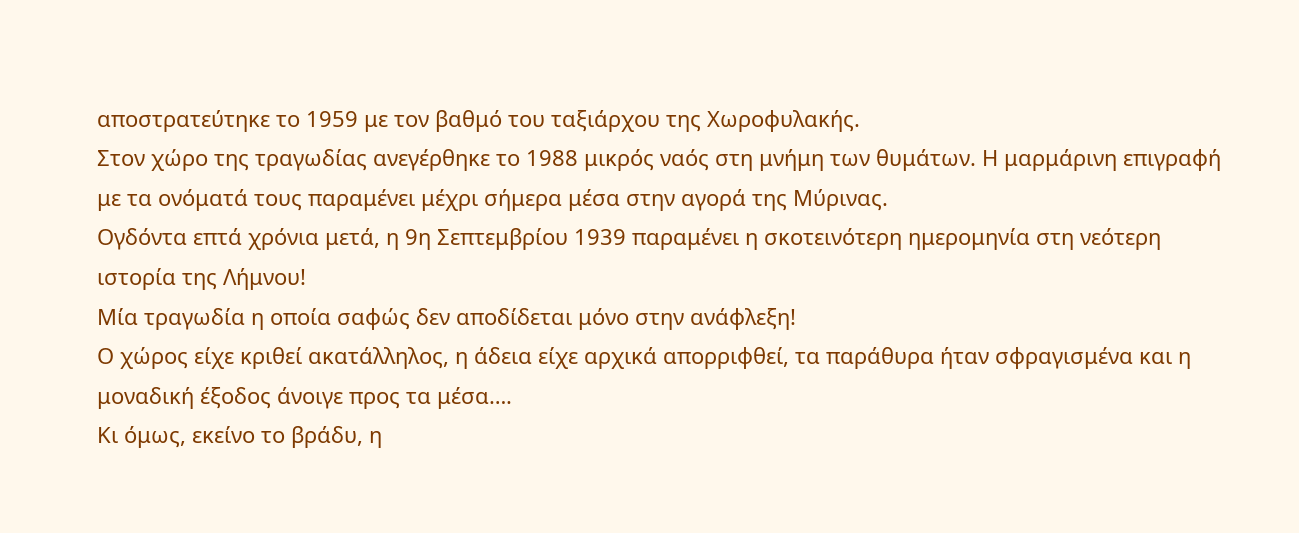αποστρατεύτηκε το 1959 με τον βαθμό του ταξιάρχου της Χωροφυλακής.
Στον χώρο της τραγωδίας ανεγέρθηκε το 1988 μικρός ναός στη μνήμη των θυμάτων. Η μαρμάρινη επιγραφή με τα ονόματά τους παραμένει μέχρι σήμερα μέσα στην αγορά της Μύρινας.
Ογδόντα επτά χρόνια μετά, η 9η Σεπτεμβρίου 1939 παραμένει η σκοτεινότερη ημερομηνία στη νεότερη ιστορία της Λήμνου!
Μία τραγωδία η οποία σαφώς δεν αποδίδεται μόνο στην ανάφλεξη!
Ο χώρος είχε κριθεί ακατάλληλος, η άδεια είχε αρχικά απορριφθεί, τα παράθυρα ήταν σφραγισμένα και η μοναδική έξοδος άνοιγε προς τα μέσα….
Κι όμως, εκείνο το βράδυ, η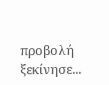προβολή ξεκίνησε...